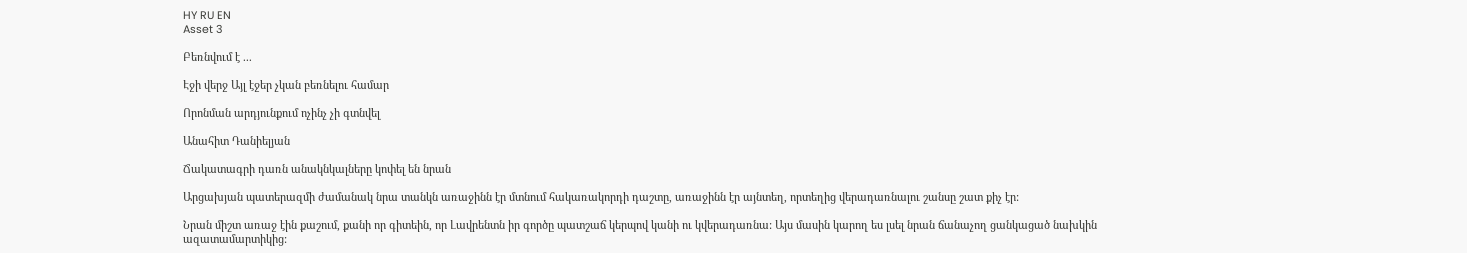HY RU EN
Asset 3

Բեռնվում է ...

Էջի վերջ Այլ էջեր չկան բեռնելու համար

Որոնման արդյունքում ոչինչ չի գտնվել

Անահիտ Դանիելյան

Ճակատագրի դառն անակնկալները կոփել են նրան

Արցախյան պատերազմի ժամանակ նրա տանկն առաջինն էր մտնում հակառակորդի դաշտը, առաջինն էր այնտեղ, որտեղից վերադառնալու շանսը շատ քիչ էր:

Նրան միշտ առաջ էին քաշում, քանի որ գիտեին, որ Լավրենտն իր գործը պատշաճ կերպով կանի ու կվերադառնա: Այս մասին կարող ես լսել նրան ճանաչող ցանկացած նախկին ազատամարտիկից: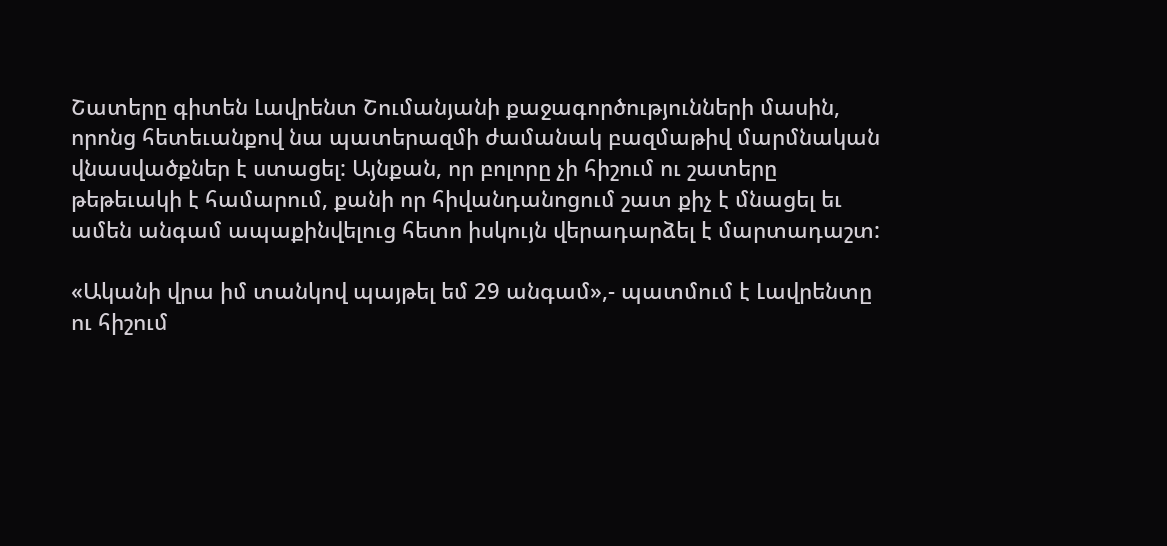Շատերը գիտեն Լավրենտ Շումանյանի քաջագործությունների մասին, որոնց հետեւանքով նա պատերազմի ժամանակ բազմաթիվ մարմնական վնասվածքներ է ստացել: Այնքան, որ բոլորը չի հիշում ու շատերը թեթեւակի է համարում, քանի որ հիվանդանոցում շատ քիչ է մնացել եւ ամեն անգամ ապաքինվելուց հետո իսկույն վերադարձել է մարտադաշտ:

«Ականի վրա իմ տանկով պայթել եմ 29 անգամ»,- պատմում է Լավրենտը ու հիշում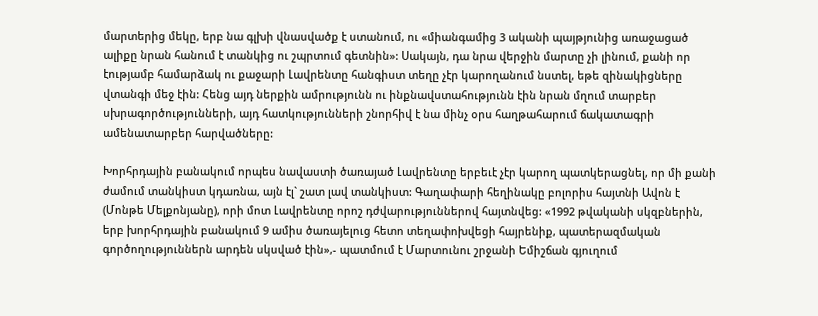մարտերից մեկը, երբ նա գլխի վնասվածք է ստանում, ու «միանգամից 3 ականի պայթյունից առաջացած ալիքը նրան հանում է տանկից ու շպրտում գետնին»: Սակայն, դա նրա վերջին մարտը չի լինում, քանի որ էությամբ համարձակ ու քաջարի Լավրենտը հանգիստ տեղը չէր կարողանում նստել, եթե զինակիցները վտանգի մեջ էին: Հենց այդ ներքին ամրությունն ու ինքնավստահությունն էին նրան մղում տարբեր սխրագործությունների, այդ հատկությունների շնորհիվ է նա մինչ օրս հաղթահարում ճակատագրի ամենատարբեր հարվածները:

Խորհրդային բանակում որպես նավաստի ծառայած Լավրենտը երբեւէ չէր կարող պատկերացնել, որ մի քանի ժամում տանկիստ կդառնա, այն էլ` շատ լավ տանկիստ: Գաղափարի հեղինակը բոլորիս հայտնի Ավոն է (Մոնթե Մելքոնյանը), որի մոտ Լավրենտը որոշ դժվարություններով հայտնվեց: «1992 թվականի սկզբներին, երբ խորհրդային բանակում 9 ամիս ծառայելուց հետո տեղափոխվեցի հայրենիք, պատերազմական գործողություններն արդեն սկսված էին»,- պատմում է Մարտունու շրջանի Եմիշճան գյուղում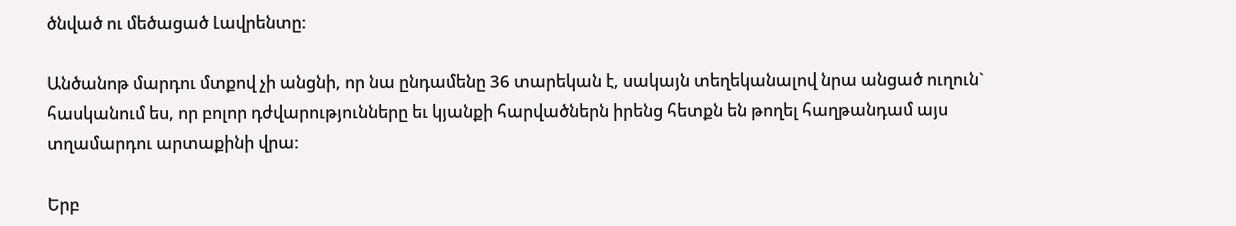ծնված ու մեծացած Լավրենտը:

Անծանոթ մարդու մտքով չի անցնի, որ նա ընդամենը 36 տարեկան է, սակայն տեղեկանալով նրա անցած ուղուն` հասկանում ես, որ բոլոր դժվարությունները եւ կյանքի հարվածներն իրենց հետքն են թողել հաղթանդամ այս տղամարդու արտաքինի վրա:

Երբ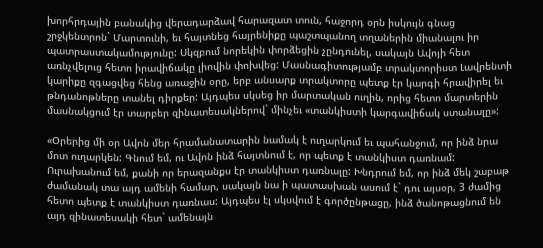խորհրդային բանակից վերադարձավ հարազատ տուն, հաջորդ օրն իսկույն գնաց շրջկենտրոն` Մարտունի, եւ հայտնեց հայրենիքը պաշտպանող տղաներին միանալու իր պատրաստակամությունը: Սկզբում նորեկին փորձեցին չընդունել, սակայն Ավոյի հետ առնչվելուց հետո իրավիճակը լիովին փոխվեց: Մասնագիտությամբ տրակտորիստ Լավրենտի կարիքը զգացվեց հենց առաջին օրը, երբ անսարք տրակտորը պետք էր կարգի հրավիրել եւ թնդանոթները տանել դիրքեր: Այդպես սկսեց իր մարտական ուղին, որից հետո մարտերին մասնակցում էր տարբեր զինատեսակներով` մինչեւ «տանկիստի կարգավիճակ ստանալը»:

«Օրերից մի օր Ավոն մեր հրամանատարին նամակ է ուղարկում եւ պահանջում, որ ինձ նրա մոտ ուղարկեն: Գնում եմ, ու Ավոն ինձ հայտնում է, որ պետք է տանկիստ դառնամ: Ուրախանում եմ, քանի որ երազանքս էր տանկիստ դառնալը: Խնդրում եմ, որ ինձ մեկ շաբաթ ժամանակ տա այդ ամենի համար, սակայն նա ի պատասխան ասում է` դու այսօր, 3 ժամից հետո պետք է տանկիստ դառնաս: Այդպես էլ սկսվում է գործընթացը, ինձ ծանոթացնում են այդ զինատեսակի հետ` ամենայն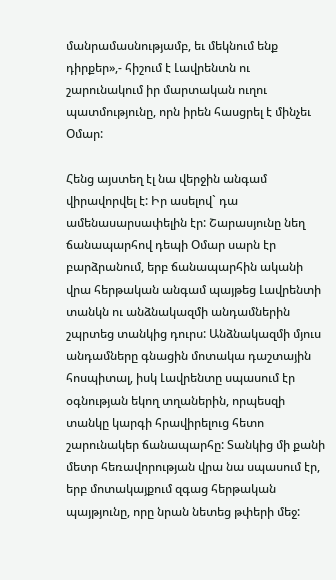մանրամասնությամբ, եւ մեկնում ենք դիրքեր»,- հիշում է Լավրենտն ու շարունակում իր մարտական ուղու պատմությունը, որն իրեն հասցրել է մինչեւ Օմար:

Հենց այստեղ էլ նա վերջին անգամ վիրավորվել է: Իր ասելով` դա ամենասարսափելին էր: Շարասյունը նեղ ճանապարհով դեպի Օմար սարն էր բարձրանում, երբ ճանապարհին ականի վրա հերթական անգամ պայթեց Լավրենտի տանկն ու անձնակազմի անդամներին շպրտեց տանկից դուրս: Անձնակազմի մյուս անդամները գնացին մոտակա դաշտային հոսպիտալ, իսկ Լավրենտը սպասում էր օգնության եկող տղաներին, որպեսզի տանկը կարգի հրավիրելուց հետո շարունակեր ճանապարհը: Տանկից մի քանի մետր հեռավորության վրա նա սպասում էր, երբ մոտակայքում զգաց հերթական պայթյունը, որը նրան նետեց թփերի մեջ: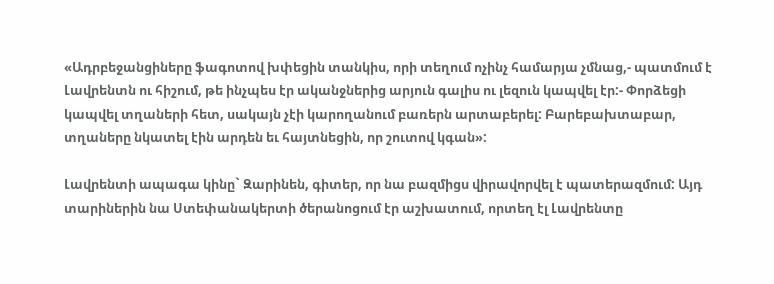«Ադրբեջանցիները ֆագոտով խփեցին տանկիս, որի տեղում ոչինչ համարյա չմնաց,- պատմում է Լավրենտն ու հիշում, թե ինչպես էր ականջներից արյուն գալիս ու լեզուն կապվել էր:- Փորձեցի կապվել տղաների հետ, սակայն չէի կարողանում բառերն արտաբերել: Բարեբախտաբար, տղաները նկատել էին արդեն եւ հայտնեցին, որ շուտով կգան»:

Լավրենտի ապագա կինը` Զարինեն, գիտեր, որ նա բազմիցս վիրավորվել է պատերազմում: Այդ տարիներին նա Ստեփանակերտի ծերանոցում էր աշխատում, որտեղ էլ Լավրենտը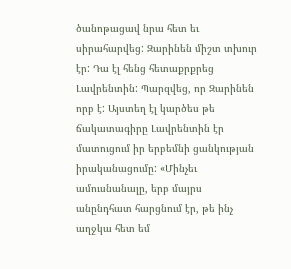ծանոթացավ նրա հետ եւ սիրահարվեց: Զարինեն միշտ տխուր էր: Դա էլ հենց հետաքրքրեց Լավրենտին: Պարզվեց, որ Զարինեն որբ է: Այստեղ էլ կարծես թե ճակատագիրը Լավրենտին էր մատուցում իր երբեմնի ցանկության իրականացումը: «Մինչեւ ամուսնանալը, երբ մայրս անընդհատ հարցնում էր, թե ինչ աղջկա հետ եմ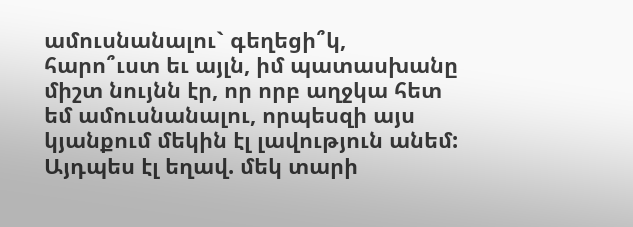ամուսնանալու` գեղեցի՞կ, հարո՞ւստ եւ այլն, իմ պատասխանը միշտ նույնն էր, որ որբ աղջկա հետ եմ ամուսնանալու, որպեսզի այս կյանքում մեկին էլ լավություն անեմ: Այդպես էլ եղավ. մեկ տարի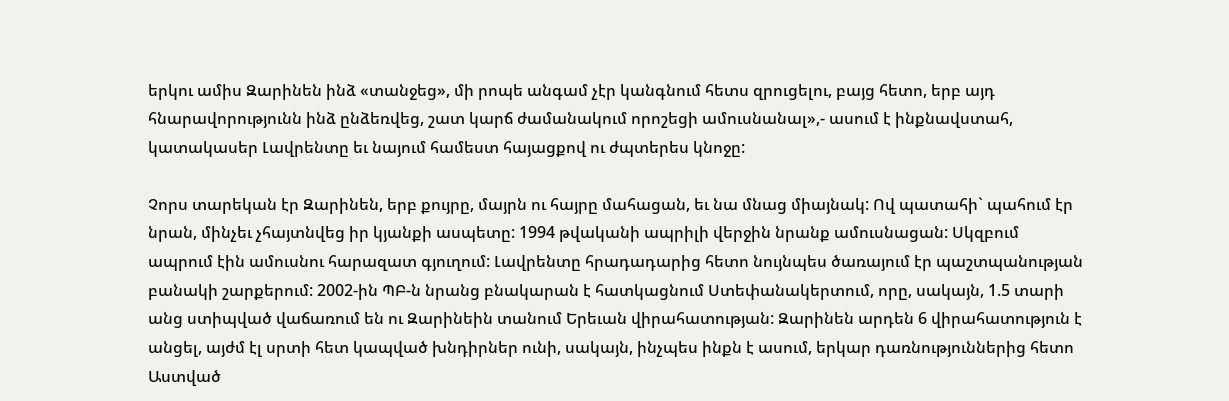երկու ամիս Զարինեն ինձ «տանջեց», մի րոպե անգամ չէր կանգնում հետս զրուցելու, բայց հետո, երբ այդ հնարավորությունն ինձ ընձեռվեց, շատ կարճ ժամանակում որոշեցի ամուսնանալ»,- ասում է ինքնավստահ, կատակասեր Լավրենտը եւ նայում համեստ հայացքով ու ժպտերես կնոջը:

Չորս տարեկան էր Զարինեն, երբ քույրը, մայրն ու հայրը մահացան, եւ նա մնաց միայնակ: Ով պատահի` պահում էր նրան, մինչեւ չհայտնվեց իր կյանքի ասպետը: 1994 թվականի ապրիլի վերջին նրանք ամուսնացան: Սկզբում ապրում էին ամուսնու հարազատ գյուղում: Լավրենտը հրադադարից հետո նույնպես ծառայում էր պաշտպանության բանակի շարքերում: 2002-ին ՊԲ-ն նրանց բնակարան է հատկացնում Ստեփանակերտում, որը, սակայն, 1.5 տարի անց ստիպված վաճառում են ու Զարինեին տանում Երեւան վիրահատության: Զարինեն արդեն 6 վիրահատություն է անցել, այժմ էլ սրտի հետ կապված խնդիրներ ունի, սակայն, ինչպես ինքն է ասում, երկար դառնություններից հետո Աստված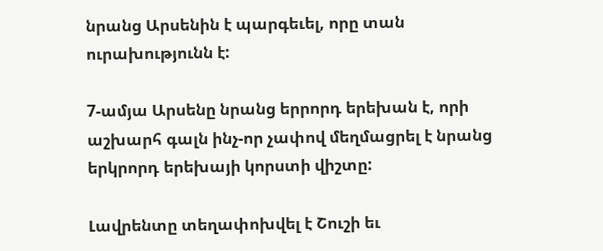նրանց Արսենին է պարգեւել, որը տան ուրախությունն է:

7-ամյա Արսենը նրանց երրորդ երեխան է, որի աշխարհ գալն ինչ-որ չափով մեղմացրել է նրանց երկրորդ երեխայի կորստի վիշտը:

Լավրենտը տեղափոխվել է Շուշի եւ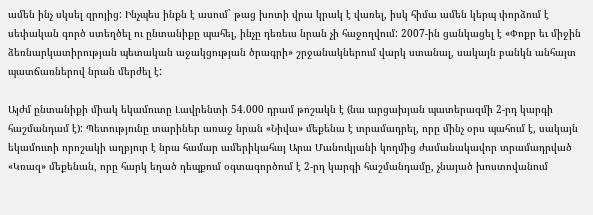ամեն ինչ սկսել զրոյից: Ինչպես ինքն է ասում` թաց խոտի վրա կրակ է վառել, իսկ հիմա ամեն կերպ փորձում է սեփական գործ ստեղծել ու ընտանիքը պահել, ինչը դեռեւս նրան չի հաջողվում: 2007-ին ցանկացել է «Փոքր եւ միջին ձեռնարկատիրության պետական աջակցության ծրագրի» շրջանակներում վարկ ստանալ, սակայն բանկն անհայտ պատճառներով նրան մերժել է:

Այժմ ընտանիքի միակ եկամուտը Լավրենտի 54.000 դրամ թոշակն է (նա արցախյան պատերազմի 2-րդ կարգի հաշմանդամ է): Պետությունը տարիներ առաջ նրան «Նիվա» մեքենա է տրամադրել, որը մինչ օրս պահում է, սակայն եկամուտի որոշակի աղբյուր է նրա համար ամերիկահայ Արա Մանուկյանի կողմից ժամանակավոր տրամադրված «Կռազ» մեքենան, որը հարկ եղած դեպքում օգտագործում է 2-րդ կարգի հաշմանդամը, չնայած խոստովանում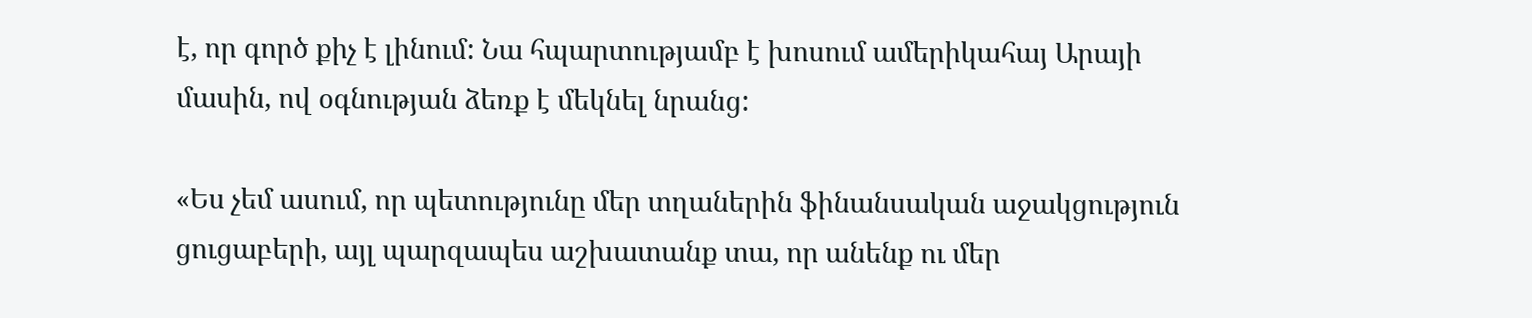է, որ գործ քիչ է լինում: Նա հպարտությամբ է խոսում ամերիկահայ Արայի մասին, ով օգնության ձեռք է մեկնել նրանց:

«Ես չեմ ասում, որ պետությունը մեր տղաներին ֆինանսական աջակցություն ցուցաբերի, այլ պարզապես աշխատանք տա, որ անենք ու մեր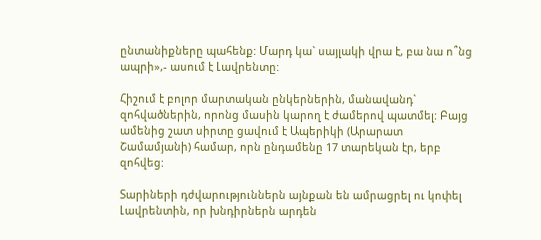ընտանիքները պահենք: Մարդ կա` սայլակի վրա է, բա նա ո՞նց ապրի»,- ասում է Լավրենտը:

Հիշում է բոլոր մարտական ընկերներին, մանավանդ` զոհվածներին, որոնց մասին կարող է ժամերով պատմել: Բայց ամենից շատ սիրտը ցավում է Ապերիկի (Արարատ Շամամյանի) համար, որն ընդամենը 17 տարեկան էր, երբ զոհվեց:

Տարիների դժվարություններն այնքան են ամրացրել ու կոփել Լավրենտին, որ խնդիրներն արդեն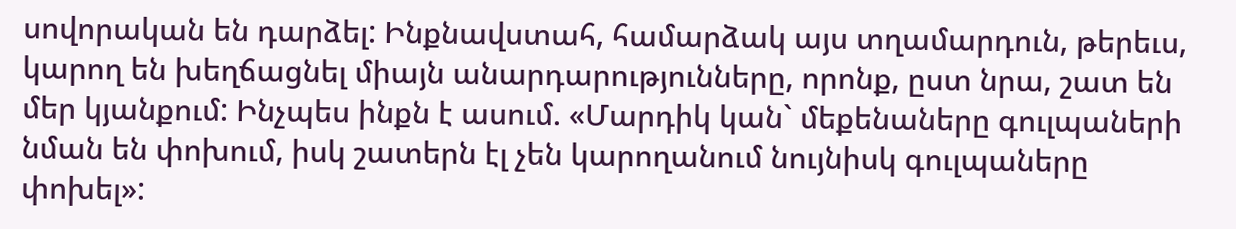սովորական են դարձել: Ինքնավստահ, համարձակ այս տղամարդուն, թերեւս, կարող են խեղճացնել միայն անարդարությունները, որոնք, ըստ նրա, շատ են մեր կյանքում: Ինչպես ինքն է ասում. «Մարդիկ կան` մեքենաները գուլպաների նման են փոխում, իսկ շատերն էլ չեն կարողանում նույնիսկ գուլպաները փոխել»: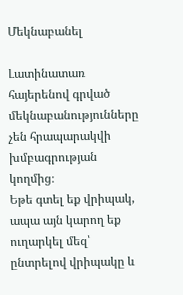Մեկնաբանել

Լատինատառ հայերենով գրված մեկնաբանությունները չեն հրապարակվի խմբագրության կողմից։
Եթե գտել եք վրիպակ, ապա այն կարող եք ուղարկել մեզ՝ ընտրելով վրիպակը և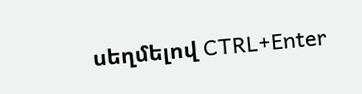սեղմելով CTRL+Enter